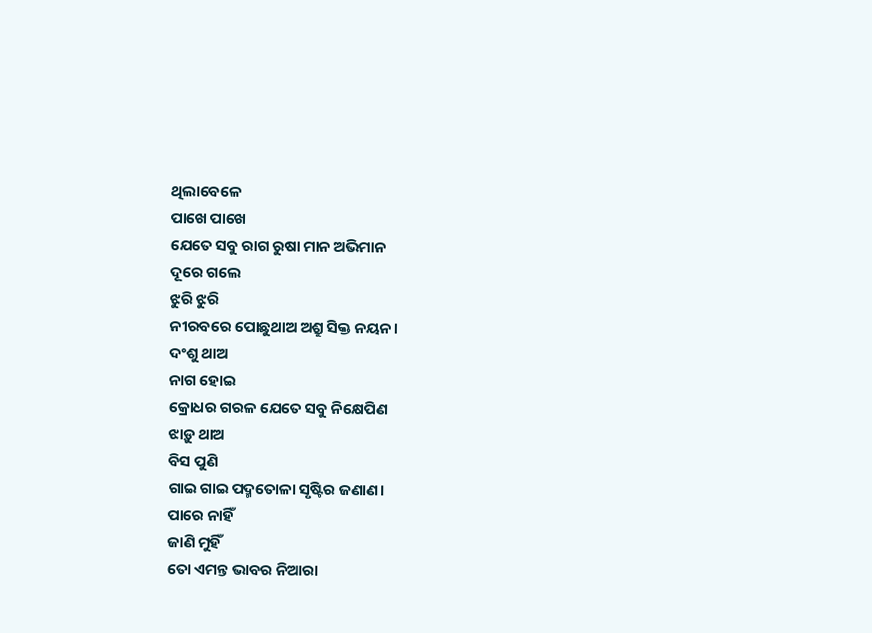ଥିଲାବେଳେ
ପାଖେ ପାଖେ
ଯେତେ ସବୁ ରାଗ ରୁଷା ମାନ ଅଭିମାନ
ଦୂରେ ଗଲେ
ଝୁରି ଝୁରି
ନୀରବରେ ପୋଛୁଥାଅ ଅଶ୍ରୁ ସିକ୍ତ ନୟନ।
ଦଂଶୁ ଥାଅ
ନାଗ ହୋଇ
କ୍ରୋଧର ଗରଳ ଯେତେ ସବୁ ନିକ୍ଷେପିଣ
ଝାଡ଼ୁ ଥାଅ
ବିସ ପୁଣି
ଗାଇ ଗାଇ ପଦ୍ମତୋଳା ସୃଷ୍ଟିର ଜଣାଣ।
ପାରେ ନାହିଁ
ଜାଣି ମୁହିଁ
ତୋ ଏମନ୍ତ ଭାବର ନିଆରା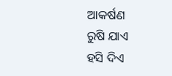ଆକର୍ଷଣ
ରୁଷି ଯାଏ
ହସି ଦିଏ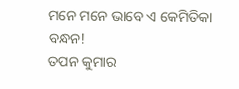ମନେ ମନେ ଭାବେ ଏ କେମିତିକା ବନ୍ଧନ!
ତପନ କୁମାର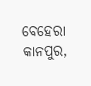ବେହେରା
କାନପୁର,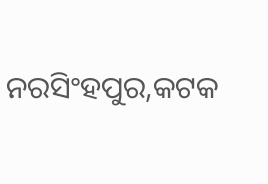ନରସିଂହପୁର,କଟକ